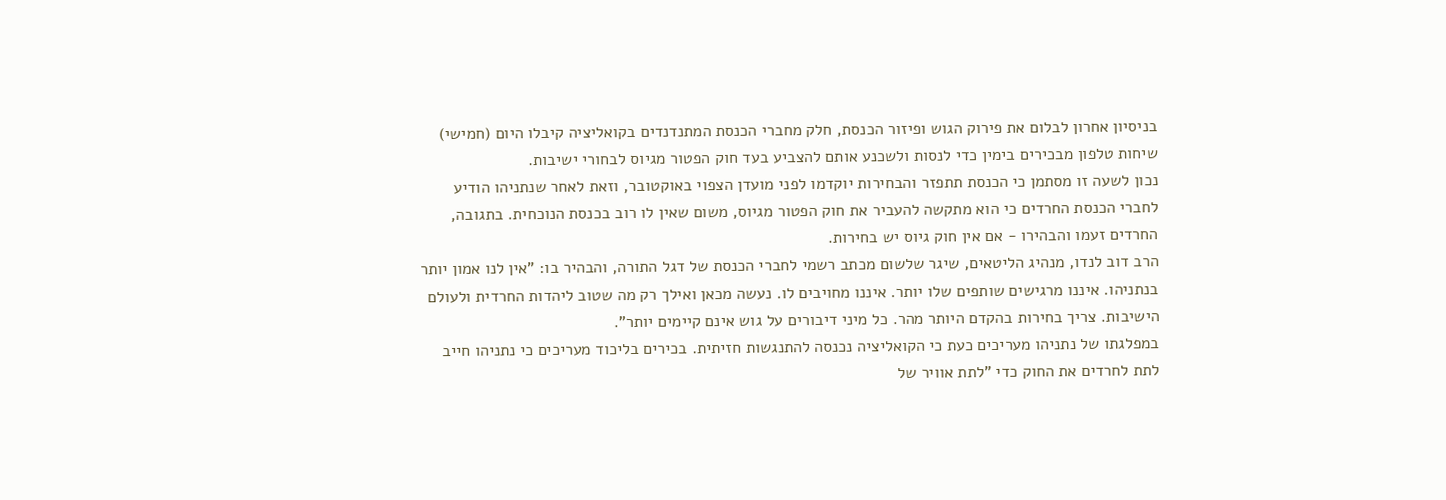בניסיון אחרון לבלום את פירוק הגוש ופיזור הכנסת, חלק מחברי הכנסת המתנדנדים בקואליציה קיבלו היום (חמישי) שיחות טלפון מבכירים בימין כדי לנסות ולשכנע אותם להצביע בעד חוק הפטור מגיוס לבחורי ישיבות.
נכון לשעה זו מסתמן כי הכנסת תתפזר והבחירות יוקדמו לפני מועדן הצפוי באוקטובר, וזאת לאחר שנתניהו הודיע לחברי הכנסת החרדים כי הוא מתקשה להעביר את חוק הפטור מגיוס, משום שאין לו רוב בכנסת הנוכחית. בתגובה, החרדים זעמו והבהירו - אם אין חוק גיוס יש בחירות.
הרב דוב לנדו, מנהיג הליטאים, שיגר שלשום מכתב רשמי לחברי הכנסת של דגל התורה, והבהיר בו: "אין לנו אמון יותר בנתניהו. איננו מרגישים שותפים שלו יותר. איננו מחויבים לו. נעשה מכאן ואילך רק מה שטוב ליהדות החרדית ולעולם הישיבות. צריך בחירות בהקדם היותר מהר. כל מיני דיבורים על גוש אינם קיימים יותר".
במפלגתו של נתניהו מעריכים כעת כי הקואליציה נכנסה להתנגשות חזיתית. בכירים בליכוד מעריכים כי נתניהו חייב לתת לחרדים את החוק כדי "לתת אוויר של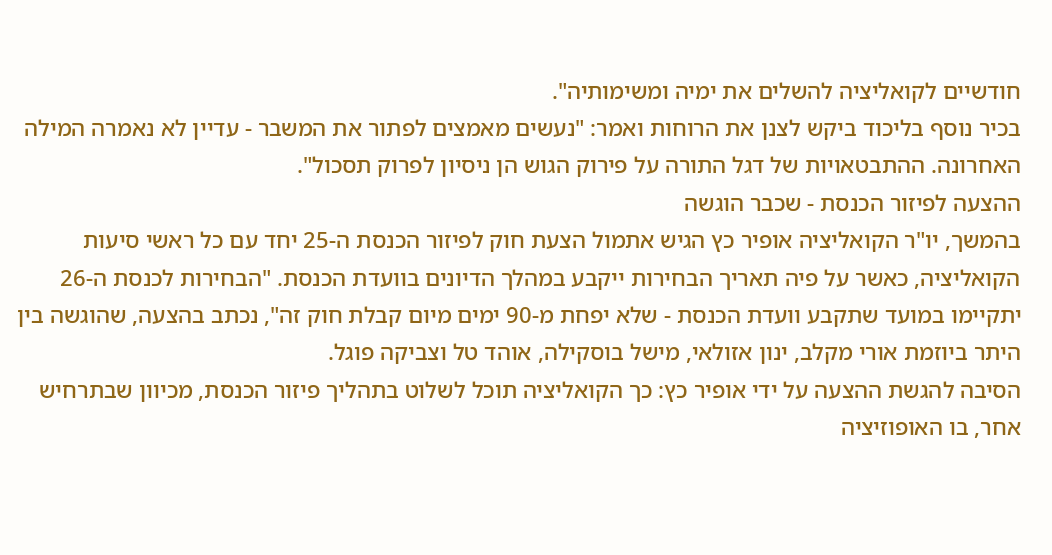חודשיים לקואליציה להשלים את ימיה ומשימותיה".
בכיר נוסף בליכוד ביקש לצנן את הרוחות ואמר: "נעשים מאמצים לפתור את המשבר - עדיין לא נאמרה המילה האחרונה. ההתבטאויות של דגל התורה על פירוק הגוש הן ניסיון לפרוק תסכול".
ההצעה לפיזור הכנסת - שכבר הוגשה
בהמשך, יו"ר הקואליציה אופיר כץ הגיש אתמול הצעת חוק לפיזור הכנסת ה-25 יחד עם כל ראשי סיעות הקואליציה, כאשר על פיה תאריך הבחירות ייקבע במהלך הדיונים בוועדת הכנסת. "הבחירות לכנסת ה-26 יתקיימו במועד שתקבע וועדת הכנסת - שלא יפחת מ-90 ימים מיום קבלת חוק זה", נכתב בהצעה, שהוגשה בין היתר ביוזמת אורי מקלב, ינון אזולאי, מישל בוסקילה, אוהד טל וצביקה פוגל.
הסיבה להגשת ההצעה על ידי אופיר כץ: כך הקואליציה תוכל לשלוט בתהליך פיזור הכנסת, מכיוון שבתרחיש אחר, בו האופוזיציה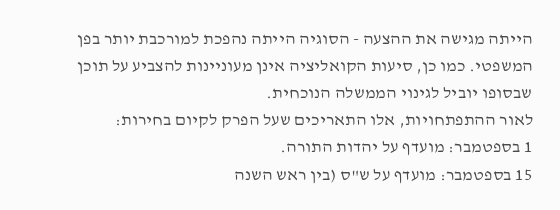הייתה מגישה את ההצעה - הסוגיה הייתה נהפכת למורכבת יותר בפן המשפטי. כמו כן, סיעות הקואליציה אינן מעוניינות להצביע על תוכן שבסופו יוביל לגינוי הממשלה הנוכחית.
לאור ההתפתחויות, אלו התאריכים שעל הפרק לקיום בחירות:
1 בספטמבר: מועדף על יהדות התורה.
15 בספטמבר: מועדף על ש"ס (בין ראש השנה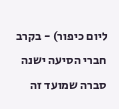ליום כיפור) - בקרב חברי הסיעה ישנה סברה שמועד זה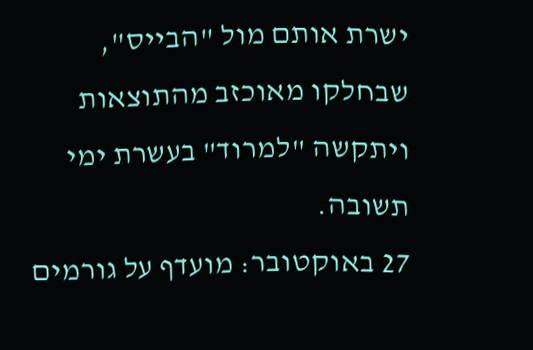ישרת אותם מול "הבייס", שבחלקו מאוכזב מהתוצאות ויתקשה "למרוד" בעשרת ימי תשובה.
27 באוקטובר: מועדף על גורמים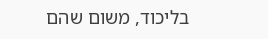בליכוד, משום שהם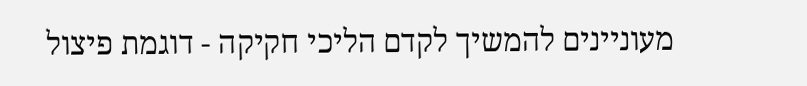מעוניינים להמשיך לקדם הליכי חקיקה - דוגמת פיצול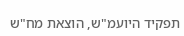תפקיד היועמ"ש, הוצאת מח"ש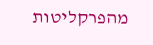מהפרקליטות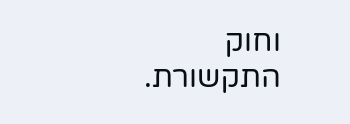וחוק התקשורת.